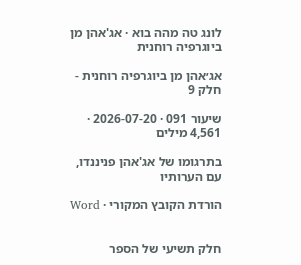לונג טה מהה בוא · אג'אהן מן ביוגרפיה רוחנית

אג׳אהן מן ביוגרפיה רוחנית - חלק 9

שיעור 091 · 2026-07-20 · 4,561 מילים

בתרגומו של אג'אהן פניננדו, עם הערותיו

הורדת הקובץ המקורי · Word


חלק תשיעי של הספר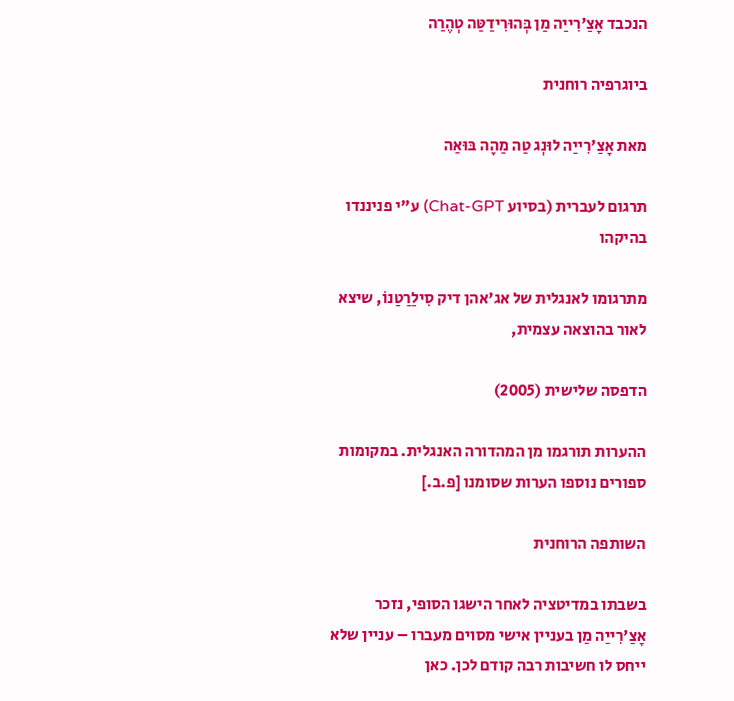הנכבד אָצַ'רִייַה מַן בְּהוּרִידַטַּה טְהֶרַה

ביוגרפיה רוחנית

מאת אָצַ'רִייַה לוּנְג טַה מַהָה בּוּאַה

תרגום לעברית (בסיוע Chat-GPT) ע"י פניננדו בהיקהו

מתרגומו לאנגלית של אג'אהן דיק סִילַרַטַנוֹ, שיצא לאור בהוצאה עצמית,

הדפסה שלישית (2005)

ההערות תורגמו מן המהדורה האנגלית. במקומות ספורים נוספו הערות שסומנו [פ.ב.]

השותפה הרוחנית

בשבתו במדיטציה לאחר הישגו הסופי, נזכר אָצַ'רִייַה מַן בעניין אישי מסוים מעברו – עניין שלא ייחס לו חשיבות רבה קודם לכן. כאן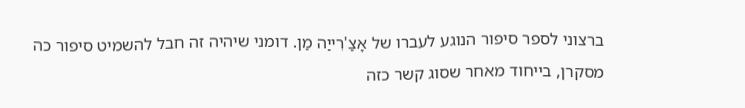ברצוני לספר סיפור הנוגע לעברו של אָצַ'רִייַה מַן. דומני שיהיה זה חבל להשמיט סיפור כה מסקרן, בייחוד מאחר שסוג קשר כזה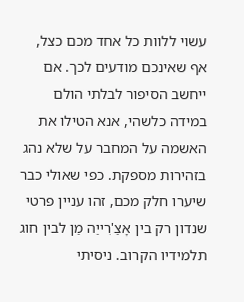עשוי ללוות כל אחד מכם כצל, אף שאינכם מודעים לכך. אם ייחשב הסיפור לבלתי הולם במידה כלשהי, אנא הטילו את האשמה על המחבר על שלא נהג בזהירות מספקת. כפי שאולי כבר שיערו חלק מכם, זהו עניין פרטי שנדון רק בין אָצַ'רִייַה מַן לבין חוג תלמידיו הקרוב. ניסיתי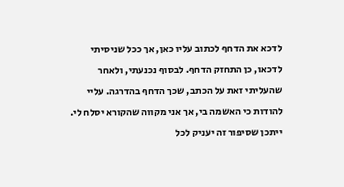לדכא את הדחף לכתוב עליו כאן, אך ככל שניסיתי לדכאו, כן התחזק הדחף. לבסוף נכנעתי, ולאחר שהעליתי זאת על הכתב, שכך הדחף בהדרגה. עליי להודות כי האשמה בי, אך אני מקווה שהקורא יסלח לי. ייתכן שסיפור זה יעניק לכל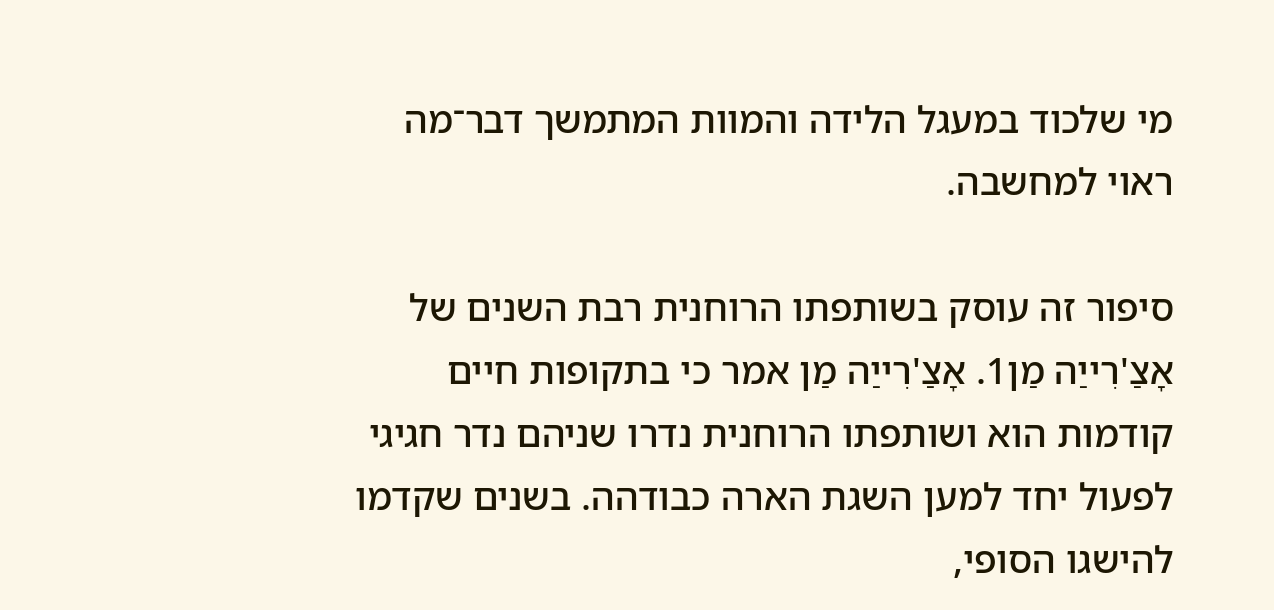מי שלכוד במעגל הלידה והמוות המתמשך דבר־מה ראוי למחשבה.

סיפור זה עוסק בשותפתו הרוחנית רבת השנים של אָצַ'רִייַה מַן1. אָצַ'רִייַה מַן אמר כי בתקופות חיים קודמות הוא ושותפתו הרוחנית נדרו שניהם נדר חגיגי לפעול יחד למען השגת הארה כבודהה. בשנים שקדמו להישגו הסופי,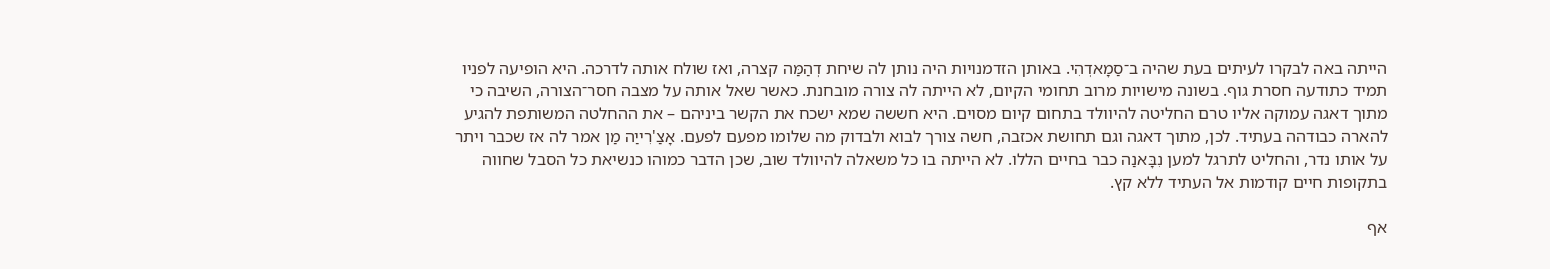הייתה באה לבקרו לעיתים בעת שהיה ב־סַמָאדְהִי. באותן הזדמנויות היה נותן לה שיחת דְהַמַּה קצרה, ואז שולח אותה לדרכה. היא הופיעה לפניו תמיד כתודעה חסרת גוף. בשונה מישויות מרוב תחומי הקיום, לא הייתה לה צורה מובחנת. כאשר שאל אותה על מצבה חסר־הצורה, השיבה כי מתוך דאגה עמוקה אליו טרם החליטה להיוולד בתחום קיום מסוים. היא חששה שמא ישכח את הקשר ביניהם – את ההחלטה המשותפת להגיע להארה כבודהה בעתיד. לכן, מתוך דאגה וגם תחושת אכזבה, חשה צורך לבוא ולבדוק מה שלומו מפעם לפעם. אָצַ'רִייַה מַן אמר לה אז שכבר ויתר על אותו נדר, והחליט לתרגל למען נִבָּאנַה כבר בחיים הללו. לא הייתה בו כל משאלה להיוולד שוב, שכן הדבר כמוהו כנשיאת כל הסבל שחווה בתקופות חיים קודמות אל העתיד ללא קץ.

אף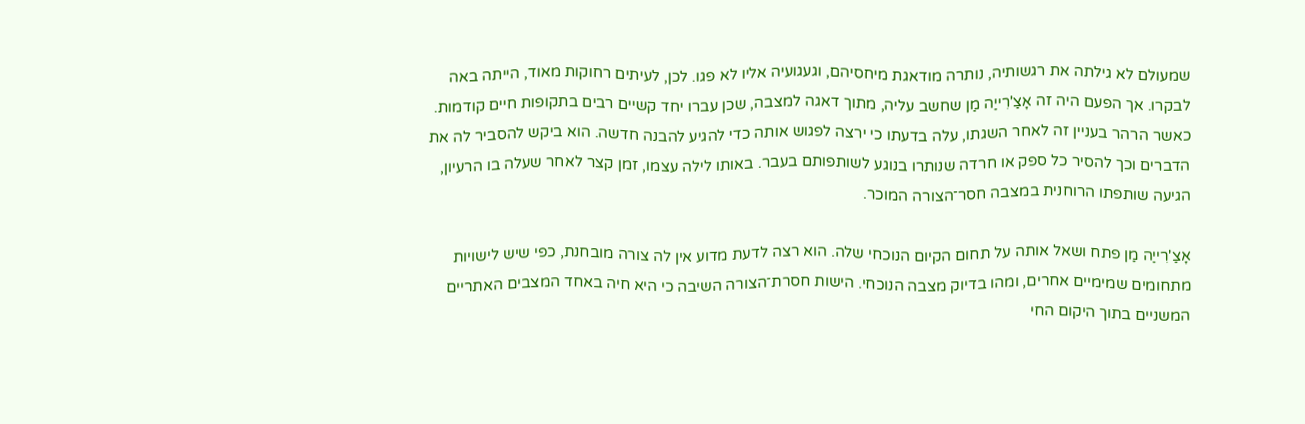שמעולם לא גילתה את רגשותיה, נותרה מודאגת מיחסיהם, וגעגועיה אליו לא פגו. לכן, לעיתים רחוקות מאוד, הייתה באה לבקרו. אך הפעם היה זה אָצַ'רִייַה מַן שחשב עליה, מתוך דאגה למצבה, שכן עברו יחד קשיים רבים בתקופות חיים קודמות. כאשר הרהר בעניין זה לאחר השגתו, עלה בדעתו כי ירצה לפגוש אותה כדי להגיע להבנה חדשה. הוא ביקש להסביר לה את הדברים וכך להסיר כל ספק או חרדה שנותרו בנוגע לשותפותם בעבר. באותו לילה עצמו, זמן קצר לאחר שעלה בו הרעיון, הגיעה שותפתו הרוחנית במצבה חסר־הצורה המוכר.

אָצַ'רִייַה מַן פתח ושאל אותה על תחום הקיום הנוכחי שלה. הוא רצה לדעת מדוע אין לה צורה מובחנת, כפי שיש לישויות מתחומים שמימיים אחרים, ומהו בדיוק מצבה הנוכחי. הישות חסרת־הצורה השיבה כי היא חיה באחד המצבים האתריים המשניים בתוך היקום החי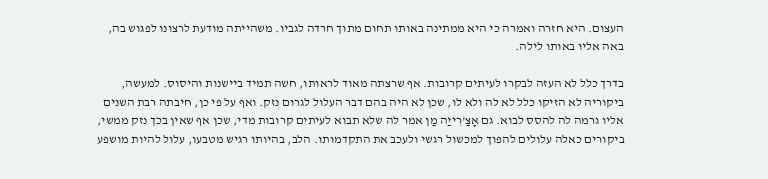העצום. היא חזרה ואמרה כי היא ממתינה באותו תחום מתוך חרדה לגביו. משהייתה מודעת לרצונו לפגוש בה, באה אליו באותו לילה.

בדרך כלל לא העזה לבקרו לעיתים קרובות. אף שרצתה מאוד לראותו, חשה תמיד ביישנות והיסוס. למעשה, ביקוריה לא הזיקו כלל לא לה ולא לו, שכן לא היה בהם דבר העלול לגרום נזק. ואף על פי כן, חיבתה רבת השנים אליו גרמה לה להסס לבוא. גם אָצַ'רִייַה מַן אמר לה שלא תבוא לעיתים קרובות מדי, שכן אף שאין בכך נזק ממשי, ביקורים כאלה עלולים להפוך למכשול רגשי ולעכב את התקדמותו. הלב, בהיותו רגיש מטבעו, עלול להיות מושפע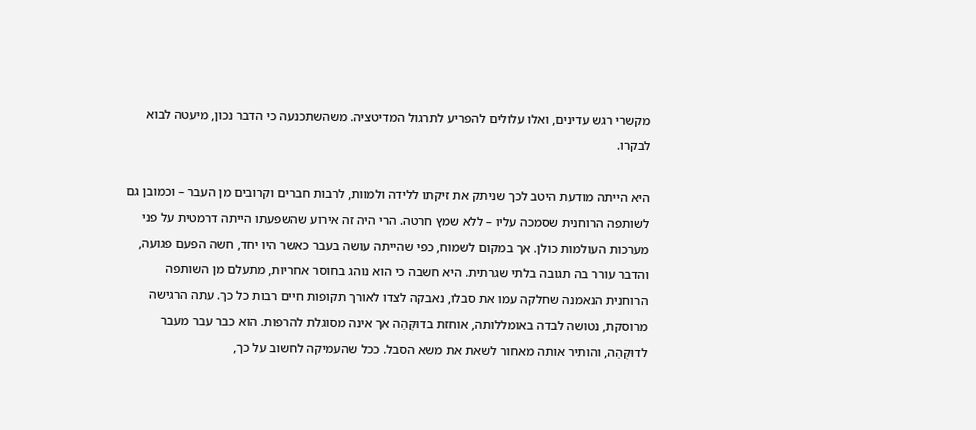מקשרי רגש עדינים, ואלו עלולים להפריע לתרגול המדיטציה. משהשתכנעה כי הדבר נכון, מיעטה לבוא לבקרו.

היא הייתה מודעת היטב לכך שניתק את זיקתו ללידה ולמוות, לרבות חברים וקרובים מן העבר – וכמובן גם לשותפה הרוחנית שסמכה עליו – ללא שמץ חרטה. הרי היה זה אירוע שהשפעתו הייתה דרמטית על פני מערכות העולמות כולן. אך במקום לשמוח, כפי שהייתה עושה בעבר כאשר היו יחד, חשה הפעם פגועה, והדבר עורר בה תגובה בלתי שגרתית. היא חשבה כי הוא נוהג בחוסר אחריות, מתעלם מן השותפה הרוחנית הנאמנה שחלקה עמו את סבלו, נאבקה לצדו לאורך תקופות חיים רבות כל כך. עתה הרגישה מרוסקת, נטושה לבדה באומללותה, אוחזת בדוּקְּהַה אך אינה מסוגלת להרפות. הוא כבר עבר מעבר לדוּקְּהַה, והותיר אותה מאחור לשאת את משא הסבל. ככל שהעמיקה לחשוב על כך,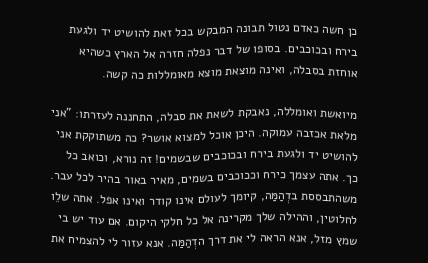כן חשה כאדם נטול תבונה המבקש בכל זאת להושיט יד ולגעת בירח ובכוכבים. בסופו של דבר נפלה חזרה אל הארץ כשהיא אוחזת בסבלה, ואינה מוצאת מוצא מאומללות כה קשה.

מיואשת ואומללה, נאבקת לשאת את סבלה, התחננה לעזרתו: "אני מלאת אכזבה עמוקה. היכן אוכל למצוא אושר? כה משתוקקת אני להושיט יד ולגעת בירח ובכוכבים שבשמים! זה נורא, וכואב כל כך. אתה עצמך כירח וככוכבים בשמים, מאיר באור בהיר לכל עבר. משהתבססת בדְהַמַּה, קיומך לעולם אינו קודר ואינו אפל. אתה שלֵו לחלוטין, וההילה שלך מקרינה אל כל חלקי היקום. אם עוד יש בי שמץ מזל, אנא הראה לי את דרך הדְהַמַּה. אנא עזור לי להצמיח את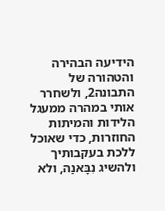הידיעה הבהירה והטהורה של התבונה2, ולשחרר אותי במהרה ממעגל הלידות והמיתות החוזרות, כדי שאוכל ללכת בעקבותיך ולהשיג נִבָּאנַה, ולא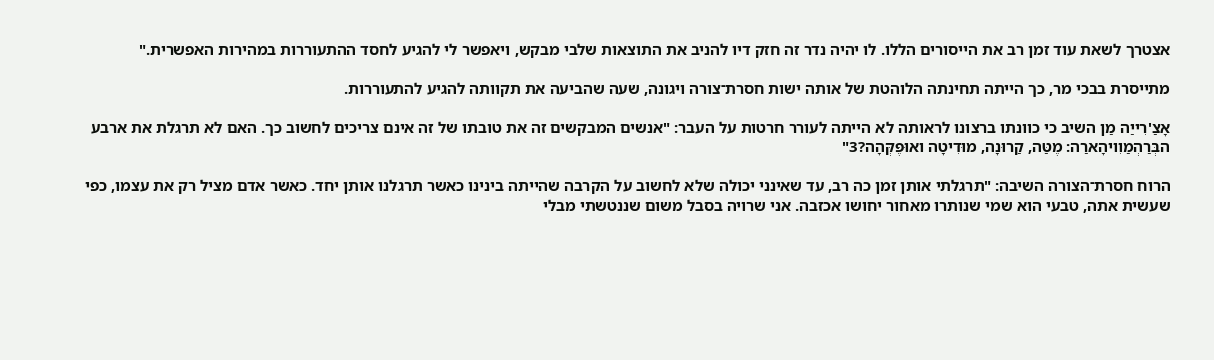אצטרך לשאת עוד זמן רב את הייסורים הללו. לו יהיה נדר זה חזק דיו להניב את התוצאות שלבי מבקש, ויאפשר לי להגיע לחסד ההתעוררות במהירות האפשרית."

מתייסרת בבכי מר, כך הייתה תחינתה הלוהטת של אותה ישות חסרת־צורה ויגונה, שעה שהביעה את תקוותה להגיע להתעוררות.

אָצַ'רִייַה מַן השיב כי כוונתו ברצונו לראותה לא הייתה לעורר חרטות על העבר: "אנשים המבקשים זה את טובתו של זה אינם צריכים לחשוב כך. האם לא תרגלת את ארבע הבְּרַהְמַוִויהָארַה: מֶטַּה, קַרוּנָה, מוּדִיטָה ואוּפֶּקְּהָה?3"

הרוח חסרת־הצורה השיבה: "תרגלתי אותן זמן כה רב, עד שאינני יכולה שלא לחשוב על הקרבה שהייתה בינינו כאשר תרגלנו אותן יחד. כאשר אדם מציל רק את עצמו, כפי שעשית אתה, טבעי הוא שמי שנותרו מאחור יחושו אכזבה. אני שרויה בסבל משום שננטשתי מבלי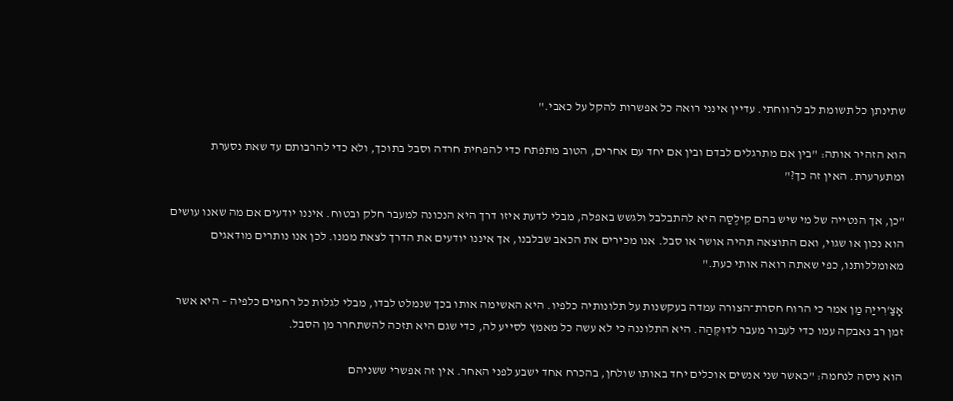שתינתן כל תשומת לב לרווחתי. עדיין אינני רואה כל אפשרות להקל על כאבי."

הוא הזהיר אותה: "בין אם מתרגלים לבדם ובין אם יחד עם אחרים, הטוב מתפתח כדי להפחית חרדה וסבל בתוכך, ולא כדי להרבותם עד שאת נסערת ומתערערת. האין זה כך?"

"כן, אך הנטייה של מי שיש בהם קִילֶסַה היא להתבלבל ולגשש באפלה, מבלי לדעת איזו דרך היא הנכונה למעבר חלק ובטוח. איננו יודעים אם מה שאנו עושים הוא נכון או שגוי, ואם התוצאה תהיה אושר או סבל. אנו מכירים את הכאב שבלבנו, אך איננו יודעים את הדרך לצאת ממנו. לכן אנו נותרים מודאגים מאומללותנו, כפי שאתה רואה אותי כעת."

אָצַ'רִייַה מַן אמר כי הרוח חסרת־הצורה עמדה בעקשנות על תלונותיה כלפיו. היא האשימה אותו בכך שנמלט לבדו, מבלי לגלות כל רחמים כלפיה – היא אשר זמן רב נאבקה עמו כדי לעבור מעבר לדוּקְּהַה. היא התלוננה כי לא עשה כל מאמץ לסייע לה, כדי שגם היא תזכה להשתחרר מן הסבל.

הוא ניסה לנחמה: "כאשר שני אנשים אוכלים יחד באותו שולחן, בהכרח אחד ישבע לפני האחר. אין זה אפשרי ששניהם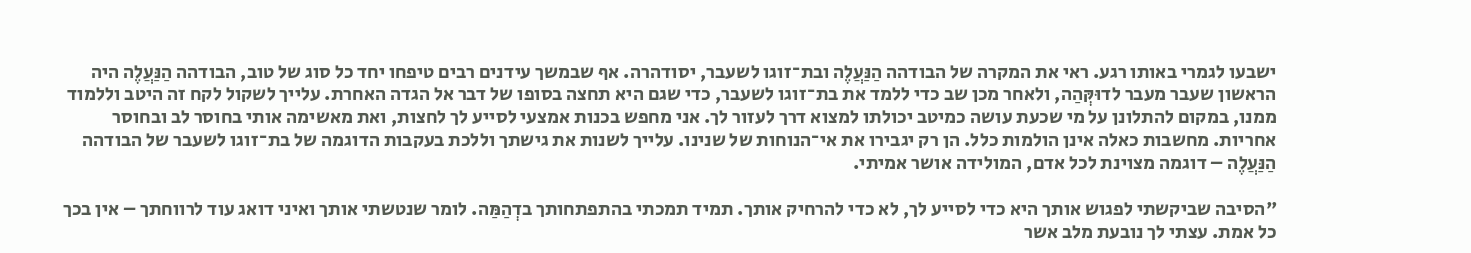ישבעו לגמרי באותו רגע. ראי את המקרה של הבודהה הַנַּעֲלֶה ובת־זוגו לשעבר, יסודהרה. אף שבמשך עידנים רבים טיפחו יחד כל סוג של טוב, הבודהה הַנַּעֲלֶה היה הראשון שעבר מעבר לדוּקְּהַה, ולאחר מכן שב כדי ללמד את בת־זוגו לשעבר, כדי שגם היא תחצה בסופו של דבר אל הגדה האחרת. עלייך לשקול לקח זה היטב וללמוד ממנו, במקום להתלונן על מי שכעת עושה כמיטב יכולתו למצוא דרך לעזור לך. אני מחפש בכנות אמצעי לסייע לך לחצות, ואת מאשימה אותי בחוסר לב ובחוסר אחריות. מחשבות כאלה אינן הולמות כלל. הן רק יגבירו את אי־הנוחות של שנינו. עלייך לשנות את גישתך וללכת בעקבות הדוגמה של בת־זוגו לשעבר של הבודהה הַנַּעֲלֶה – דוגמה מצוינת לכל אדם, המולידה אושר אמיתי.

"הסיבה שביקשתי לפגוש אותך היא כדי לסייע לך, לא כדי להרחיק אותך. תמיד תמכתי בהתפתחותך בדְהַמַּה. לומר שנטשתי אותך ואיני דואג עוד לרווחתך – אין בכך כל אמת. עצתי לך נובעת מלב אשר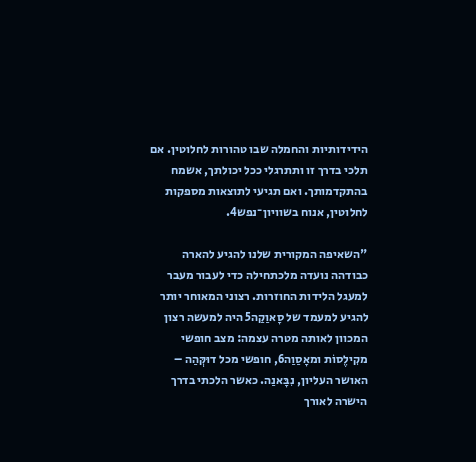הידידותיות והחמלה שבו טהורות לחלוטין. אם תלכי בדרך זו ותתרגלי ככל יכולתך, אשמח בהתקדמותך. ואם תגיעי לתוצאות מספקות לחלוטין, אנוח בשוויון־נפש4.

"השאיפה המקורית שלנו להגיע להארה כבודהה נועדה מלכתחילה כדי לעבור מעבר למעגל הלידות החוזרות. רצוני המאוחר יותר להגיע למעמד של סָאוַקַה5 היה למעשה רצון המכוון לאותה מטרה עצמה: מצב חופשי מקִילֶסוֹת ומאָסַוַה6, חופשי מכל דוּקְּהַה – האושר העליון, נִבָּאנַה. כאשר הלכתי בדרך הישרה לאורך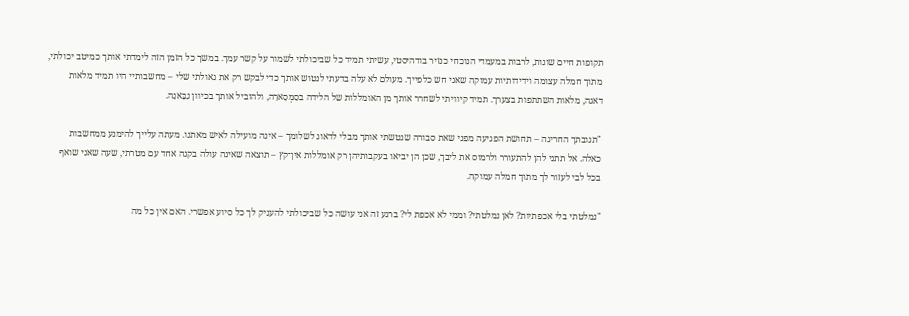תקופות חיים שונות, לרבות במעמדי הנוכחי כנזיר בודהיסטי, עשיתי תמיד כל שביכולתי לשמור על קשר עמך. במשך כל הזמן הזה לימדתי אותך כמיטב יכולתי, מתוך חמלה עצומה וידידותיות עמוקה שאני חש כלפייך. מעולם לא עלה בדעתי לנטוש אותך כדי לבקש רק את גאולתי שלי – מחשבותיי היו תמיד מלאות דאגה, מלאות השתתפות בצערך. תמיד קיוויתי לשחרר אותך מן האומללות של הלידה בסַמְסָארַה, ולהוביל אותך בכיוון נִבָּאנַה.

"תגובתך החריגה – תחושת הפגיעה מפני שאת סבורה שנטשתי אותך מבלי לדאוג לשלומך – אינה מועילה לאיש מאתנו. מעתה עלייך להימנע ממחשבות כאלה. אל תתני להן להתעורר ולרמוס את ליבך, שכן הן יביאו בעקבותיהן רק אומללות אין־קץ – תוצאה שאינה עולה בקנה אחד עם מטרתי, שעה שאני שואף בכל לבי לעזור לך מתוך חמלה עמוקה.

"נמלטתי בלי אכפתיות? לאן נמלטתי? וממי לא אכפת לי? ברגע זה אני עושה כל שביכולתי להעניק לך כל סיוע אפשרי. האם אין כל מה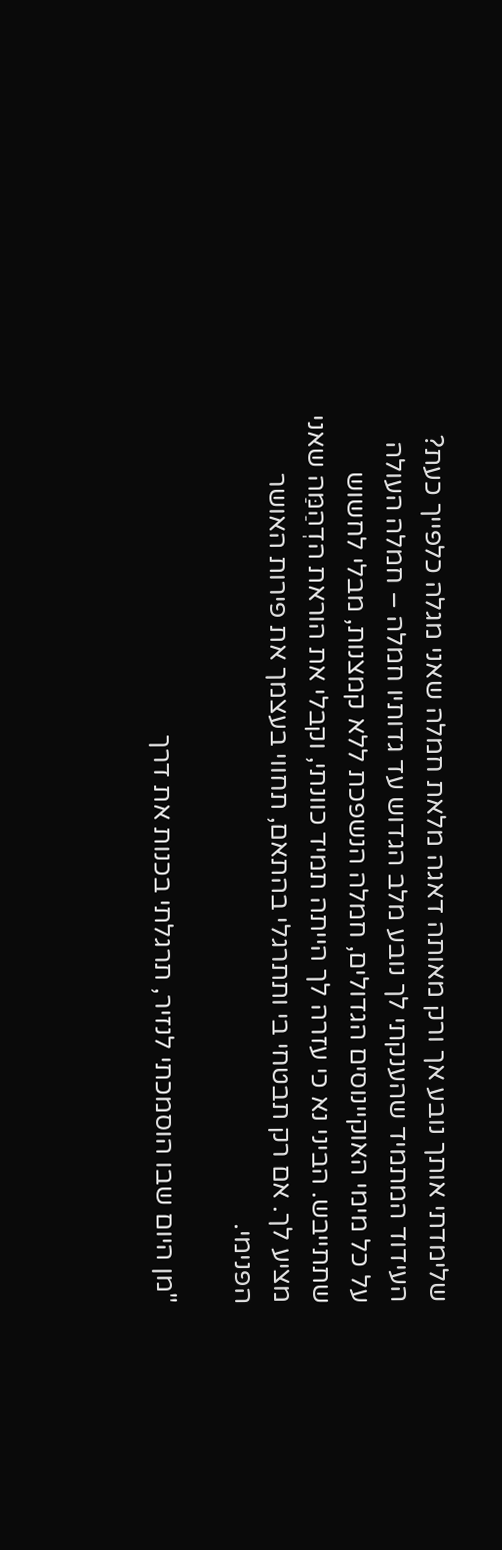שלימדתי אותך נובע אך ורק מאותה דאגה מלאת חמלה שאני מגלה כלפייך כעת? העידוד המתמיד שהענקתי לך נובע מלב הגדוש עד גדותיו חמלה – חמלה העולה על כל מימי האוקיינוסים הגדולים, חמלה הנשפכת ללא קמצנות, מבלי לחשוש שתתייבש. הביני נא כי עזרה לך הייתה תמיד כוונתי, וקבלי את הוראת הדְהַמַּה שאני מציע לך. אם רק תבטחי בי ותתרגלי בהתאם, תחווי בעצמך את פירות האושר הפנימי.

"מן היום שבו הוסמכתי לנזיר, תרגלתי בכנות את דרך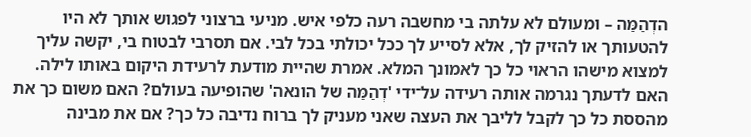הדְהַמַּה – ומעולם לא עלתה בי מחשבה רעה כלפי איש. מניעי ברצוני לפגוש אותך לא היו להטעותך או להזיק לך, אלא לסייע לך ככל יכולתי בכל לבי. אם תסרבי לבטוח בי, יקשה עליך למצוא מישהו הראוי כל כך לאמונך המלא. אמרת שהיית מודעת לרעידת היקום באותו לילה. האם לדעתך נגרמה אותה רעידה על־ידי 'דְהַמַּה של הונאה' שהופיעה בעולם? האם משום כך את מהססת כל כך לקבל לליבך את העצה שאני מעניק לך ברוח נדיבה כל כך? אם את מבינה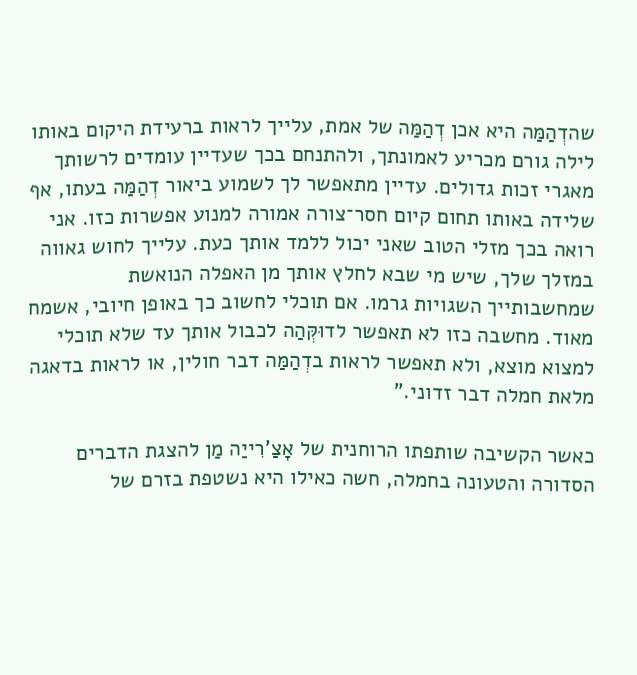שהדְהַמַּה היא אכן דְהַמַּה של אמת, עלייך לראות ברעידת היקום באותו לילה גורם מכריע לאמונתך, ולהתנחם בכך שעדיין עומדים לרשותך מאגרי זכות גדולים. עדיין מתאפשר לך לשמוע ביאור דְהַמַּה בעתו, אף שלידה באותו תחום קיום חסר־צורה אמורה למנוע אפשרות כזו. אני רואה בכך מזלי הטוב שאני יכול ללמד אותך כעת. עלייך לחוש גאווה במזלך שלך, שיש מי שבא לחלץ אותך מן האפלה הנואשת שמחשבותייך השגויות גרמו. אם תוכלי לחשוב כך באופן חיובי, אשמח מאוד. מחשבה כזו לא תאפשר לדוּקְּהַה לכבול אותך עד שלא תוכלי למצוא מוצא, ולא תאפשר לראות בדְהַמַּה דבר חולין, או לראות בדאגה מלאת חמלה דבר זדוני."

כאשר הקשיבה שותפתו הרוחנית של אָצַ'רִייַה מַן להצגת הדברים הסדורה והטעונה בחמלה, חשה כאילו היא נשטפת בזרם של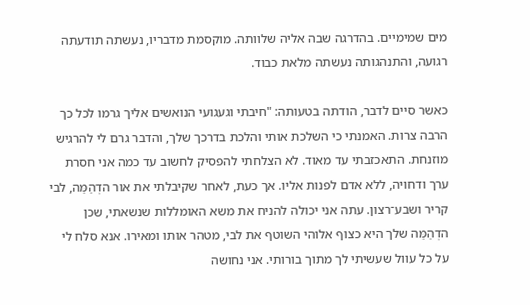מים שמימיים. בהדרגה שבה אליה שלוותה. מוקסמת מדבריו, נעשתה תודעתה רגועה, והתנהגותה נעשתה מלאת כבוד.

כאשר סיים לדבר, הודתה בטעותה: "חיבתי וגעגועי הנואשים אליך גרמו לכל כך הרבה צרות. האמנתי כי השלכת אותי והלכת בדרכך שלך, והדבר גרם לי להרגיש מוזנחת. התאכזבתי עד מאוד. לא הצלחתי להפסיק לחשוב עד כמה אני חסרת ערך ודחויה, ללא אדם לפנות אליו. אך כעת, לאחר שקיבלתי את אור הדְהַמַּה, לבי קריר ושבע־רצון. עתה אני יכולה להניח את משא האומללות שנשאתי, שכן הדְהַמַּה שלך היא כצוף אלוהי השוטף את לבי, מטהר אותו ומאירו. אנא סלח לי על כל עוול שעשיתי לך מתוך בורותי. אני נחושה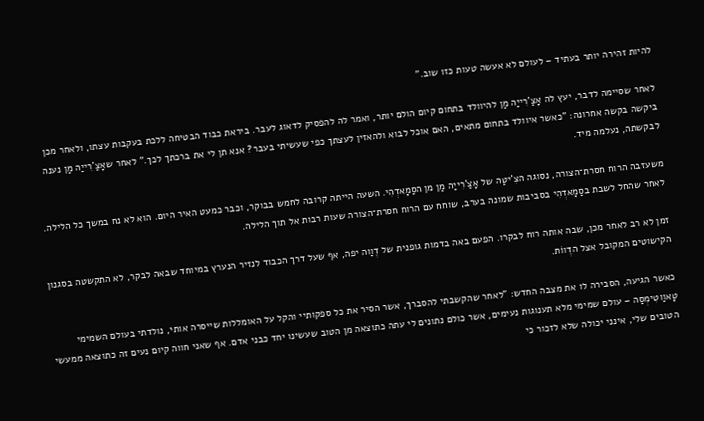להיות זהירה יותר בעתיד – לעולם לא אעשה טעות כזו שוב."

לאחר שסיימה לדבר, יעץ לה אָצַ'רִייַה מַן להיוולד בתחום קיום הולם יותר, ואמר לה להפסיק לדאוג לעבר. ביראת כבוד הבטיחה ללכת בעקבות עצתו, ולאחר מכן ביקשה בקשה אחרונה: "כאשר איוולד בתחום מתאים, האם אוכל לבוא ולהאזין לעצתך כפי שעשיתי בעבר? אנא תן לי את ברכתך לכך." לאחר שאָצַ'רִייַה מַן נענה לבקשתה, נעלמה מיד.

משעזבה הרוח חסרת־הצורה, נסוגה הצִ'יטַּה של אָצַ'רִייַה מַן מן הסַמָאדְהִי. השעה הייתה קרובה לחמש בבוקר, וכבר כמעט האיר היום. הוא לא נח במשך כל הלילה. לאחר שהחל לשבת בסַמָאדְהִי בסביבות שמונה בערב, שוחח עם הרוח חסרת־הצורה שעות רבות אל תוך הלילה.

זמן לא רב לאחר מכן, שבה אותה רוח לבקרו. הפעם באה בדמות גופנית של דֶוַוה יפה, אף שעל דרך הכבוד לנזיר הנערץ במיוחד שבאה לבקר, לא התקשטה בסגנון הקישוטים המקובל אצל הדֶווֹת.

כאשר הגיעה, הסבירה לו את מצבה החדש: "לאחר שהקשבתי להסברך, אשר הסיר את כל ספקותיי והקל על האומללות שייסרה אותי, נולדתי בעולם השמימי טָאוַוטִימְסַה – עולם שמימי מלא תענוגות נעימים, אשר כולם נתונים לי עתה כתוצאה מן הטוב שעשינו יחד כבני אדם. אף שאני חווה קיום נעים זה כתוצאה ממעשי הטובים שלי, אינני יכולה שלא לזכור כי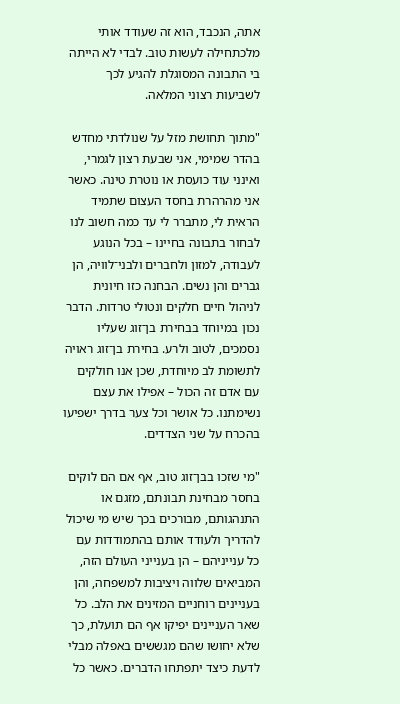אתה, הנכבד, הוא זה שעודד אותי מלכתחילה לעשות טוב. לבדי לא הייתה בי התבונה המסוגלת להגיע לכך לשביעות רצוני המלאה.

"מתוך תחושת מזל על שנולדתי מחדש בהדר שמימי, אני שבעת רצון לגמרי, ואינני עוד כועסת או נוטרת טינה. כאשר אני מהרהרת בחסד העצום שתמיד הראית לי, מתברר לי עד כמה חשוב לנו לבחור בתבונה בחיינו – בכל הנוגע לעבודה, למזון ולחברים ולבני־לוויה, הן גברים והן נשים. הבחנה כזו חיונית לניהול חיים חלקים ונטולי טרדות. הדבר נכון במיוחד בבחירת בן־זוג שעליו נסמכים, לטוב ולרע. בחירת בן־זוג ראויה לתשומת לב מיוחדת, שכן אנו חולקים עם אדם זה הכול – אפילו את עצם נשימתנו. כל אושר וכל צער בדרך ישפיעו בהכרח על שני הצדדים.

"מי שזכו בבן־זוג טוב, אף אם הם לוקים בחסר מבחינת תבונתם, מזגם או התנהגותם, מבורכים בכך שיש מי שיכול להדריך ולעודד אותם בהתמודדות עם כל ענייניהם – הן בענייני העולם הזה, המביאים שלווה ויציבות למשפחה, והן בעניינים רוחניים המזינים את הלב. כל שאר העניינים יפיקו אף הם תועלת, כך שלא יחושו שהם מגששים באפלה מבלי לדעת כיצד יתפתחו הדברים. כאשר כל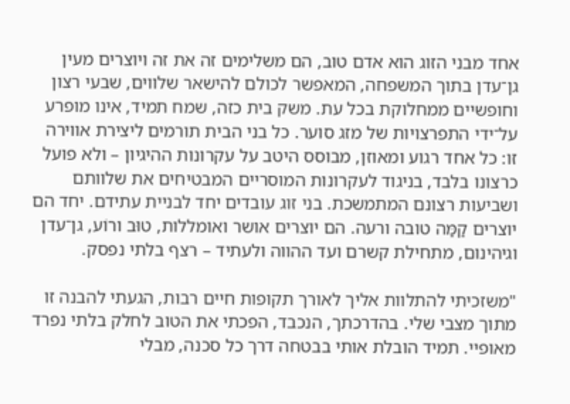אחד מבני הזוג הוא אדם טוב, הם משלימים זה את זה ויוצרים מעין גן־עדן בתוך המשפחה, המאפשר לכולם להישאר שלווים, שבעי רצון וחופשיים ממחלוקת בכל עת. משק בית כזה, שמח תמיד, אינו מופרע על־ידי התפרצויות של מזג סוער. כל בני הבית תורמים ליצירת אווירה זו: כל אחד רגוע ומאוזן, מבוסס היטב על עקרונות ההיגיון – ולא פועל כרצונו בלבד, בניגוד לעקרונות המוסריים המבטיחים את שלוותם ושביעות רצונם המתמשכת. בני זוג עובדים יחד לבניית עתידם. יחד הם יוצרים קַמַּה טובה ורעה. הם יוצרים אושר ואומללות, טוּב ורוֹע, גן־עדן וגיהינום, מתחילת קשרם ועד ההווה ולעתיד – רצף בלתי נפסק.

"משזכיתי להתלוות אליך לאורך תקופות חיים רבות, הגעתי להבנה זו מתוך מצבי שלי. בהדרכתך, הנכבד, הפכתי את הטוב לחלק בלתי נפרד מאופיי. תמיד הובלת אותי בבטחה דרך כל סכנה, מבלי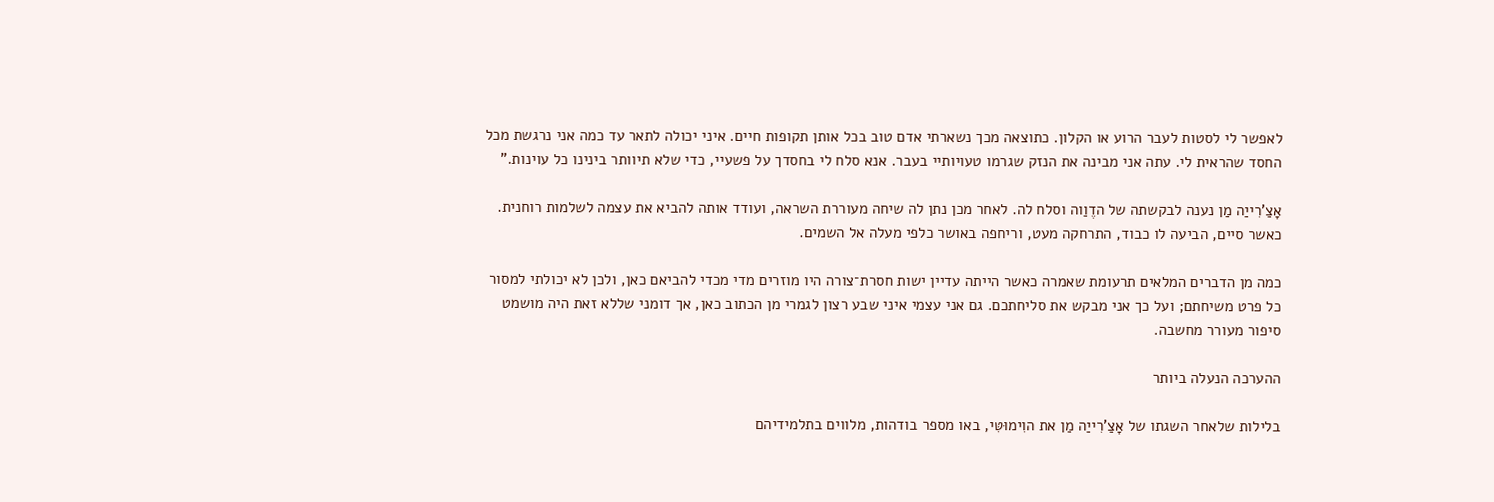לאפשר לי לסטות לעבר הרוע או הקלון. כתוצאה מכך נשארתי אדם טוב בכל אותן תקופות חיים. איני יכולה לתאר עד כמה אני נרגשת מכל החסד שהראית לי. עתה אני מבינה את הנזק שגרמו טעויותיי בעבר. אנא סלח לי בחסדך על פשעיי, כדי שלא תיוותר בינינו כל עוינות."

אָצַ'רִייַה מַן נענה לבקשתה של הדֶוַוה וסלח לה. לאחר מכן נתן לה שיחה מעוררת השראה, ועודד אותה להביא את עצמה לשלמות רוחנית. כאשר סיים, הביעה לו כבוד, התרחקה מעט, וריחפה באושר כלפי מעלה אל השמים.

כמה מן הדברים המלאים תרעומת שאמרה כאשר הייתה עדיין ישות חסרת־צורה היו מוזרים מדי מכדי להביאם כאן, ולכן לא יכולתי למסור כל פרט משיחתם; ועל כך אני מבקש את סליחתכם. גם אני עצמי איני שבע רצון לגמרי מן הכתוב כאן, אך דומני שללא זאת היה מושמט סיפור מעורר מחשבה.

ההערכה הנעלה ביותר

בלילות שלאחר השגתו של אָצַ'רִייַה מַן את הוִימוּטִּי, באו מספר בודהות, מלווים בתלמידיהם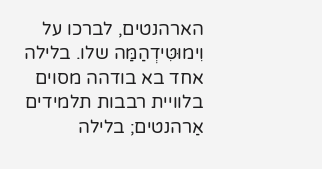הארהנטים, לברכו על וִימוּטִּידְהַמַּה שלו. בלילה אחד בא בודהה מסוים בלוויית רבבות תלמידים אַרהנטים; בלילה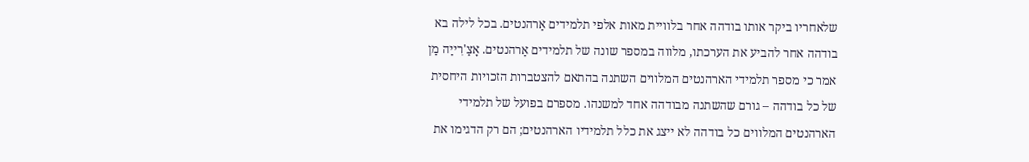שלאחריו ביקר אותו בודהה אחר בלוויית מאות אלפי תלמידים אַרהנטים. בכל לילה בא בודהה אחר להביע את הערכתו, מלווה במספר שונה של תלמידים אַרהנטים. אָצַ'רִייַה מַן אמר כי מספר תלמידי הארהנטים המלווים השתנה בהתאם להצטברות הזכויות היחסית של כל בודהה – גורם שהשתנה מבודהה אחד למשנהו. מספרם בפועל של תלמידי הארהנטים המלווים כל בודהה לא ייצג את כלל תלמידיו הארהנטים; הם רק הדגימו את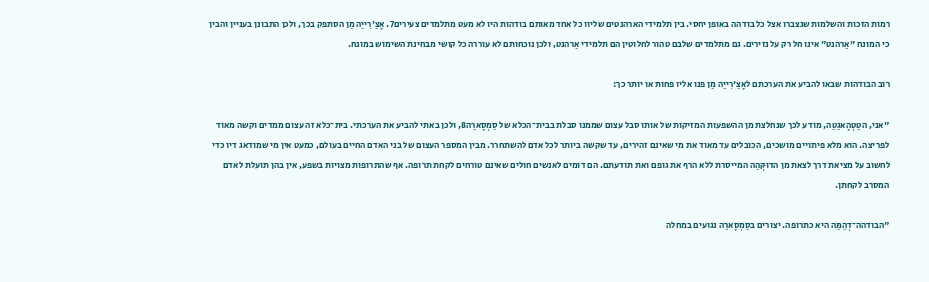רמות הזכות והשלמות שנצברו אצל כל בודהה באופן יחסי. בין תלמידי הארהנטים שליוו כל אחד מאותם בודהות היו לא מעט מתלמדים צעירים7. אָצַ'רִייַה מַן הסתפק בכך, ולכן התבונן בעניין והבין כי המונח "אַרהנט" אינו חל רק על נזירים. גם מתלמדים שלבם טהור לחלוטין הם תלמידי אַרהנט, ולכן נוכחותם לא עוררה כל קושי מבחינת השימוש במונח.

רוב הבודהות שבאו להביע את הערכתם לאָצַ'רִייַה מַן פנו אליו פחות או יותר כך:

"אני, הטַטְהָאגַטַה, מודע לכך שנחלצת מן ההשפעות המזיקות של אותו סבל עצום שממנו סבלת בבית־הכלא של סַמְסָארַה8, ולכן באתי להביע את הערכתי. בית־כלא זה עצום ממדים וקשה מאוד לפריצה. הוא מלא פיתויים מושכים, הכובלים עד מאוד את מי שאינם זהירים, עד שקשה ביותר לכל אדם להשתחרר. מבין המספר העצום של בני האדם החיים בעולם, כמעט אין מי שמודאג דיו כדי לחשוב על מציאת דרך לצאת מן הדוּקְּהַה המייסרת ללא הרף את גופם ואת תודעתם. הם דומים לאנשים חולים שאינם טורחים לקחת תרופה. אף שהתרופות מצויות בשפע, אין בהן תועלת לאדם המסרב לקחתן.

"הבודהה־דְהַמַּה היא כתרופה. יצורים בסַמְסָארַה נגועים במחלה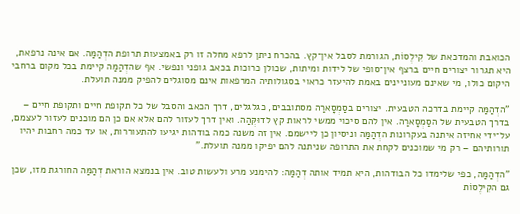הכואבת והמדכאת של קִילֶסוֹת, הגורמת לסבל אין־קץ. בהכרח ניתן לרפא מחלה זו רק באמצעות תרופת הדְהַמַּה. אם אינה נרפאת, היא תגרור יצורים חיים ברצף אין־סופי של לידות ומיתות, שכולן כרוכות בכאב גופני ונפשי. אף שהדְהַמַּה קיימת בכל מקום ברחבי היקום כולו, מי שאינם מעוניינים באמת להיעזר כראוי בסגולותיה המרפאות אינם מסוגלים להפיק ממנה תועלת.

"הדְהַמַּה קיימת בדרכה הטבעית. יצורים בסַמְסָארַה מסתובבים, כגלגלים, דרך הכאב והסבל של כל תקופת חיים ותקופת חיים – בדרך הטבעית של הסַמְסָארַה. אין להם סיכוי ממשי לראות קץ לדוּקְּהַה. ואין דרך לעזור להם אלא אם כן הם מוכנים לעזור לעצמם, על־ידי אחיזה איתנה בעקרונות הדְהַמַּה וניסיון כן ליישמם. אין זה משנה כמה בודהות יגיעו להתעוררות, או עד כמה רחבות יהיו תורותיהם – רק מי שמוכנים לקחת את התרופה שניתנה להם יפיקו ממנה תועלת."

"הדְהַמַּה, כפי שלימדו כל הבודהות, היא תמיד אותה דְהַמַּה: להימנע מרע ולעשות טוב. אין בנמצא הוראת דְהַמַּה החורגת מזו, שכן גם הקִילֶסוֹת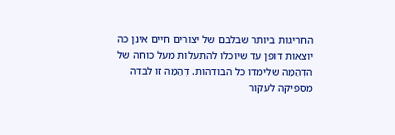החריגות ביותר שבלבם של יצורים חיים אינן כה יוצאות דופן עד שיוכלו להתעלות מעל כוחה של הדְהַמַּה שלימדו כל הבודהות. דְהַמַּה זו לבדה מספיקה לעקור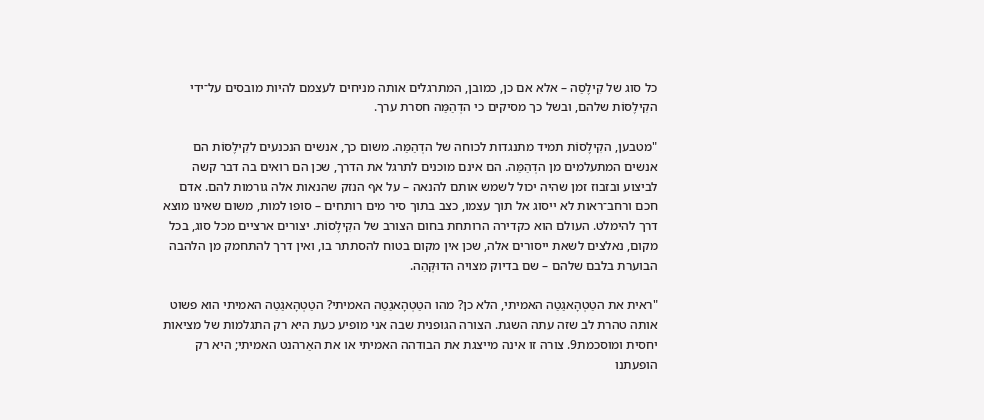כל סוג של קִילֶסַה – אלא אם כן, כמובן, המתרגלים אותה מניחים לעצמם להיות מובסים על־ידי הקִילֶסוֹת שלהם, ובשל כך מסיקים כי הדְהַמַּה חסרת ערך.

"מטבען, הקִילֶסוֹת תמיד מתנגדות לכוחה של הדְהַמַּה. משום כך, אנשים הנכנעים לקִילֶסוֹת הם אנשים המתעלמים מן הדְהַמַּה. הם אינם מוכנים לתרגל את הדרך, שכן הם רואים בה דבר קשה לביצוע ובזבוז זמן שהיה יכול לשמש אותם להנאה – על אף הנזק שהנאות אלה גורמות להם. אדם חכם ורחב־ראות לא ייסוג אל תוך עצמו, כצב בתוך סיר מים רותחים – סופו למות, משום שאינו מוצא דרך להימלט. העולם הוא כקדירה הרותחת בחום הצורב של הקִילֶסוֹת. יצורים ארציים מכל סוג, בכל מקום, נאלצים לשאת ייסורים אלה, שכן אין מקום בטוח להסתתר בו, ואין דרך להתחמק מן הלהבה הבוערת בלבם שלהם – שם בדיוק מצויה הדוּקְּהַה.

"ראית את הטַטְהָאגַטַה האמיתי, הלא כן? מהו הטַטְהָאגַטַה האמיתי? הטַטְהָאגַטַה האמיתי הוא פשוט אותה טהרת לב שזה עתה השגת. הצורה הגופנית שבה אני מופיע כעת היא רק התגלמות של מציאות יחסית ומוסכמת9. צורה זו אינה מייצגת את הבודהה האמיתי או את האַרהנט האמיתי; היא רק הופעתנו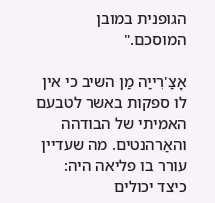הגופנית במובן המוסכם."

אָצַ'רִייַה מַן השיב כי אין לו ספקות באשר לטבעם האמיתי של הבודהה והאַרהנטים. מה שעדיין עורר בו פליאה היה: כיצד יכולים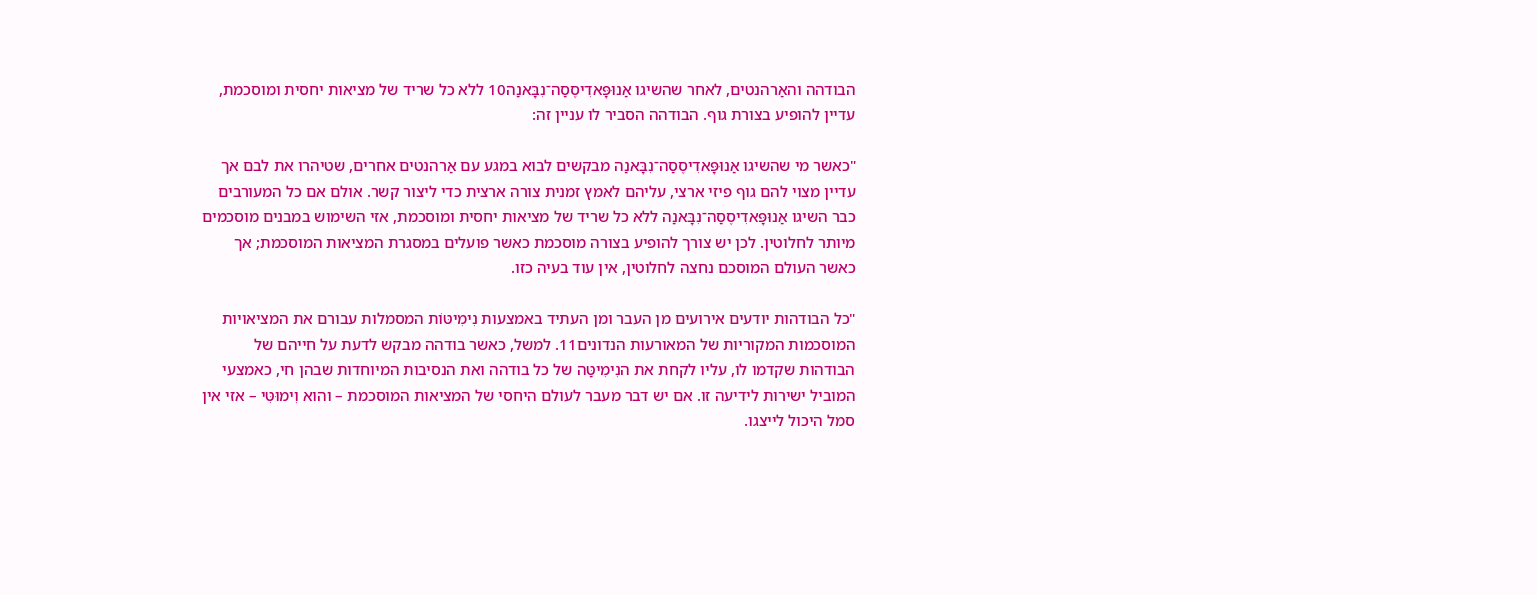הבודהה והאַרהנטים, לאחר שהשיגו אַנוּפָּאדִיסֶסַה־נִבָּאנַה10 ללא כל שריד של מציאות יחסית ומוסכמת, עדיין להופיע בצורת גוף. הבודהה הסביר לו עניין זה:

"כאשר מי שהשיגו אַנוּפָּאדִיסֶסַה־נִבָּאנַה מבקשים לבוא במגע עם אַרהנטים אחרים, שטיהרו את לבם אך עדיין מצוי להם גוף פיזי ארצי, עליהם לאמץ זמנית צורה ארצית כדי ליצור קשר. אולם אם כל המעורבים כבר השיגו אַנוּפָּאדִיסֶסַה־נִבָּאנַה ללא כל שריד של מציאות יחסית ומוסכמת, אזי השימוש במבנים מוסכמים מיותר לחלוטין. לכן יש צורך להופיע בצורה מוסכמת כאשר פועלים במסגרת המציאות המוסכמת; אך כאשר העולם המוסכם נחצה לחלוטין, אין עוד בעיה כזו.

"כל הבודהות יודעים אירועים מן העבר ומן העתיד באמצעות נִימִיטּוֹת המסמלות עבורם את המציאויות המוסכמות המקוריות של המאורעות הנדונים11. למשל, כאשר בודהה מבקש לדעת על חייהם של הבודהות שקדמו לו, עליו לקחת את הנִימִיטַּה של כל בודהה ואת הנסיבות המיוחדות שבהן חי, כאמצעי המוביל ישירות לידיעה זו. אם יש דבר מעבר לעולם היחסי של המציאות המוסכמת – והוא וִימוּטִּי – אזי אין סמל היכול לייצגו.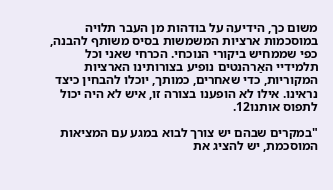משום כך, הידיעה על בודהות מן העבר תלויה במוסכמות ארציות המשמשות בסיס משותף להבנה, כפי שממחיש ביקורי הנוכחי. הכרחי שאני וכל תלמידיי האַרהנטים נופיע בצורותינו הארציות המקוריות, כדי שאחרים, כמותך, יוכלו להבחין כיצד נראינו. אילו לא הופענו בצורה זו, איש לא היה יכול לתפוס אותנו12.

"במקרים שבהם יש צורך לבוא במגע עם המציאות המוסכמת, יש להציג את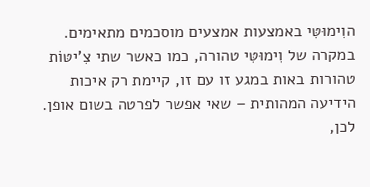הוִימוּטִּי באמצעות אמצעים מוסכמים מתאימים. במקרה של וִימוּטִּי טהורה, כמו כאשר שתי צִ'יטּוֹת טהורות באות במגע זו עם זו, קיימת רק איכות הידיעה המהותית – שאי אפשר לפרטה בשום אופן. לכן,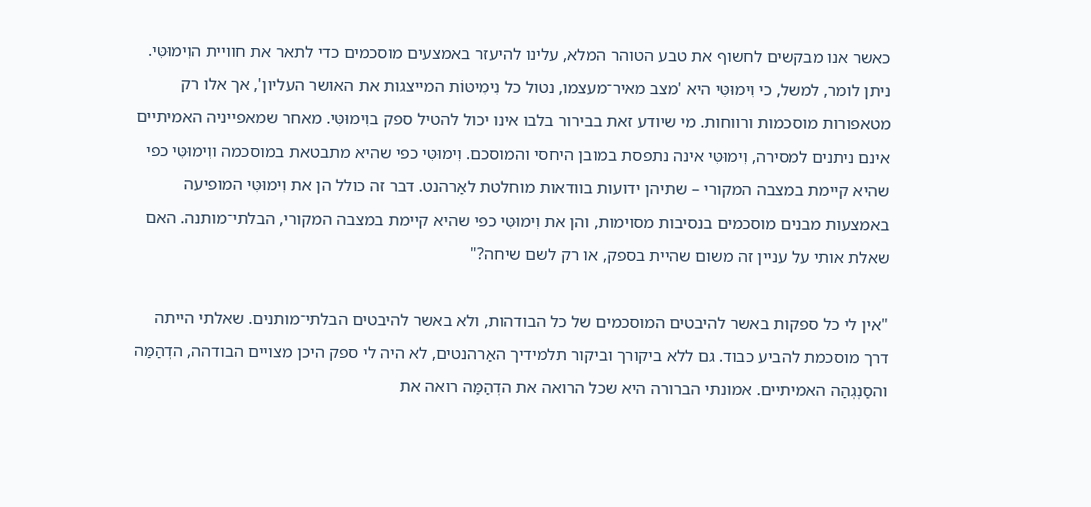כאשר אנו מבקשים לחשוף את טבע הטוהר המלא, עלינו להיעזר באמצעים מוסכמים כדי לתאר את חוויית הוִימוּטִּי. ניתן לומר, למשל, כי וִימוּטִּי היא 'מצב מאיר־מעצמו, נטול כל נִימִיטּוֹת המייצגות את האושר העליון', אך אלו רק מטאפורות מוסכמות ורווחות. מי שיודע זאת בבירור בלבו אינו יכול להטיל ספק בוִימוּטִּי. מאחר שמאפייניה האמיתיים אינם ניתנים למסירה, וִימוּטִּי אינה נתפסת במובן היחסי והמוסכם. וִימוּטִּי כפי שהיא מתבטאת במוסכמה ווִימוּטִּי כפי שהיא קיימת במצבה המקורי – שתיהן ידועות בוודאות מוחלטת לאַרהנט. דבר זה כולל הן את וִימוּטִּי המופיעה באמצעות מבנים מוסכמים בנסיבות מסוימות, והן את וִימוּטִּי כפי שהיא קיימת במצבה המקורי, הבלתי־מותנה. האם שאלת אותי על עניין זה משום שהיית בספק, או רק לשם שיחה?"

"אין לי כל ספקות באשר להיבטים המוסכמים של כל הבודהות, ולא באשר להיבטים הבלתי־מותנים. שאלתי הייתה דרך מוסכמת להביע כבוד. גם ללא ביקורך וביקור תלמידיך האַרהנטים, לא היה לי ספק היכן מצויים הבודהה, הדְהַמַּה והסַנְגְהַה האמיתיים. אמונתי הברורה היא שכל הרואה את הדְהַמַּה רואה את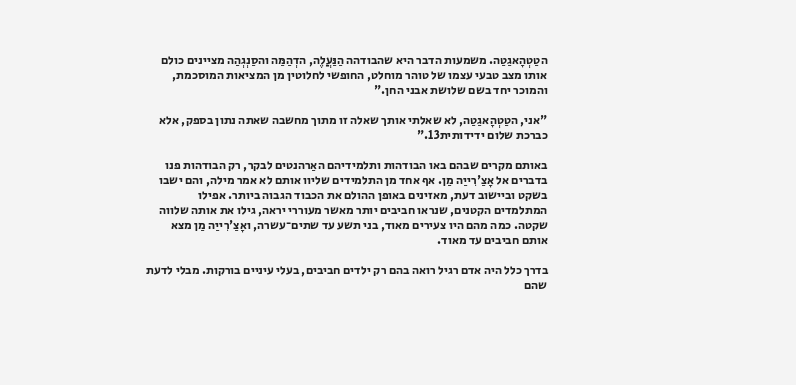הטַטְהָאגַטַה. משמעות הדבר היא שהבודהה הַנַּעֲלֶה, הדְהַמַּה והסַנְגְהַה מציינים כולם אותו מצב טבעי עצמו של טוהר מוחלט, החופשי לחלוטין מן המציאות המוסכמת, והמוכר יחד בשם שלושת אבני החן."

"אני, הטַטְהָאגַטַה, לא שאלתי אותך שאלה זו מתוך מחשבה שאתה נתון בספק, אלא כברכת שלום ידידותית13."

באותם מקרים שבהם באו הבודהות ותלמידיהם האַרהנטים לבקר, רק הבודהות פנו בדברים אל אָצַ'רִייַה מַן. אף אחד מן התלמידים שליוו אותם לא אמר מילה, והם ישבו בשקט וביישוב דעת, מאזינים באופן ההולם את הכבוד הגבוה ביותר. אפילו המתלמדים הקטנים, שנראו חביבים יותר מאשר מעוררי יראה, גילו את אותה שלווה שקטה. כמה מהם היו צעירים מאוד, בני תשע עד שתים־עשרה, ואָצַ'רִייַה מַן מצא אותם חביבים עד מאוד.

בדרך כלל היה אדם רגיל רואה בהם רק ילדים חביבים, בעלי עיניים בורקות. מבלי לדעת שהם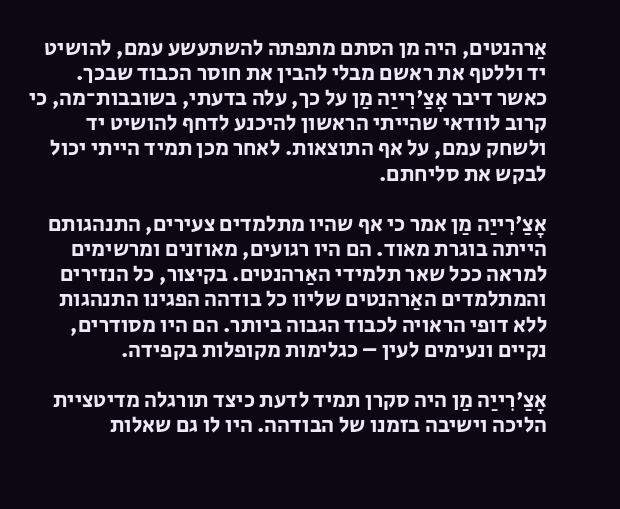אַרהנטים, היה מן הסתם מתפתה להשתעשע עמם, להושיט יד וללטף את ראשם מבלי להבין את חוסר הכבוד שבכך. כאשר דיבר אָצַ'רִייַה מַן על כך, עלה בדעתי, בשובבות־מה, כי קרוב לוודאי שהייתי הראשון להיכנע לדחף להושיט יד ולשחק עמם, על אף התוצאות. לאחר מכן תמיד הייתי יכול לבקש את סליחתם.

אָצַ'רִייַה מַן אמר כי אף שהיו מתלמדים צעירים, התנהגותם הייתה בוגרת מאוד. הם היו רגועים, מאוזנים ומרשימים למראה ככל שאר תלמידי האַרהנטים. בקיצור, כל הנזירים והמתלמדים האַרהנטים שליוו כל בודהה הפגינו התנהגות ללא דופי הראויה לכבוד הגבוה ביותר. הם היו מסודרים, נקיים ונעימים לעין – כגלימות מקופלות בקפידה.

אָצַ'רִייַה מַן היה סקרן תמיד לדעת כיצד תורגלה מדיטציית הליכה וישיבה בזמנו של הבודהה. היו לו גם שאלות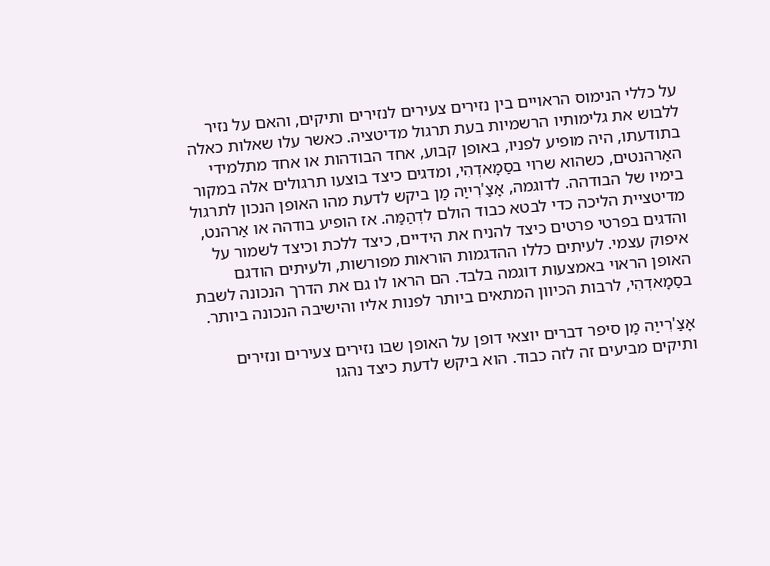על כללי הנימוס הראויים בין נזירים צעירים לנזירים ותיקים, והאם על נזיר ללבוש את גלימותיו הרשמיות בעת תרגול מדיטציה. כאשר עלו שאלות כאלה בתודעתו, היה מופיע לפניו, באופן קבוע, אחד הבודהות או אחד מתלמידי האַרהנטים, כשהוא שרוי בסַמָאדְהִי, ומדגים כיצד בוצעו תרגולים אלה במקור בימיו של הבודהה. לדוגמה, אָצַ'רִייַה מַן ביקש לדעת מהו האופן הנכון לתרגול מדיטציית הליכה כדי לבטא כבוד הולם לדְהַמַּה. אז הופיע בודהה או אַרהנט, והדגים בפרטי פרטים כיצד להניח את הידיים, כיצד ללכת וכיצד לשמור על איפוק עצמי. לעיתים כללו ההדגמות הוראות מפורשות, ולעיתים הודגם האופן הראוי באמצעות דוגמה בלבד. הם הראו לו גם את הדרך הנכונה לשבת בסַמָאדְהִי, לרבות הכיוון המתאים ביותר לפנות אליו והישיבה הנכונה ביותר.

אָצַ'רִייַה מַן סיפר דברים יוצאי דופן על האופן שבו נזירים צעירים ונזירים ותיקים מביעים זה לזה כבוד. הוא ביקש לדעת כיצד נהגו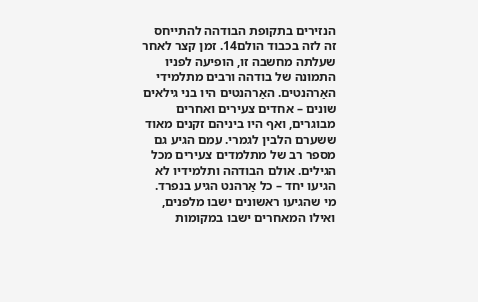הנזירים בתקופת הבודהה להתייחס זה לזה בכבוד הולם14. זמן קצר לאחר שעלתה מחשבה זו, הופיעה לפניו התמונה של בודהה ורבים מתלמידי האַרהנטים. האַרהנטים היו בני גילאים שונים – אחדים צעירים ואחרים מבוגרים, ואף היו ביניהם זקנים מאוד ששערם הלבין לגמרי. עמם הגיע גם מספר רב של מתלמדים צעירים מכל הגילים. אולם הבודהה ותלמידיו לא הגיעו יחד – כל אַרהנט הגיע בנפרד. מי שהגיעו ראשונים ישבו מלפנים, ואילו המאחרים ישבו במקומות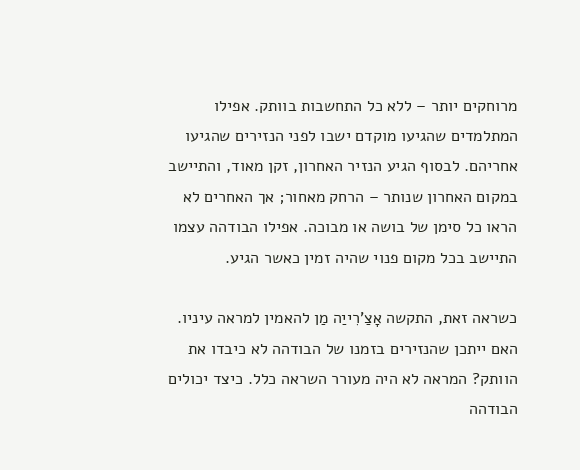מרוחקים יותר – ללא כל התחשבות בוותק. אפילו המתלמדים שהגיעו מוקדם ישבו לפני הנזירים שהגיעו אחריהם. לבסוף הגיע הנזיר האחרון, זקן מאוד, והתיישב במקום האחרון שנותר – הרחק מאחור; אך האחרים לא הראו כל סימן של בושה או מבוכה. אפילו הבודהה עצמו התיישב בכל מקום פנוי שהיה זמין כאשר הגיע.

כשראה זאת, התקשה אָצַ'רִייַה מַן להאמין למראה עיניו. האם ייתכן שהנזירים בזמנו של הבודהה לא כיבדו את הוותק? המראה לא היה מעורר השראה כלל. כיצד יכולים הבודהה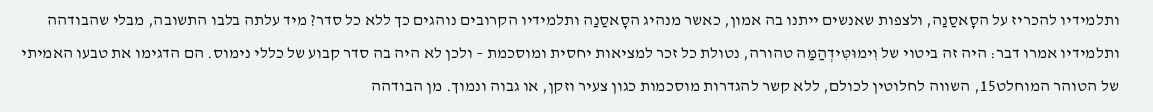ותלמידיו להכריז על הסָאסַנַה, ולצפות שאנשים ייתנו בה אמון, כאשר מנהיג הסָאסַנַה ותלמידיו הקרובים נוהגים כך ללא כל סדר? מיד עלתה בלבו התשובה, מבלי שהבודהה ותלמידיו אמרו דבר: היה זה ביטוי של וִימוּטִּידְהַמַּה טהורה, נטולת כל זכר למציאות יחסית ומוסכמת – ולכן לא היה בה סדר קבוע של כללי נימוס. הם הדגימו את טבעו האמיתי של הטוהר המוחלט15, השווה לחלוטין לכולם, ללא קשר להגדרות מוסכמות כגון צעיר וזקן, או גבוה ונמוך. מן הבודהה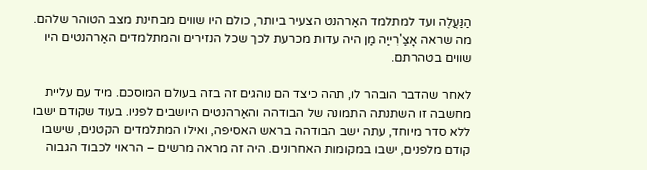הַנַּעֲלֶה ועד למתלמד האַרהנט הצעיר ביותר, כולם היו שווים מבחינת מצב הטוהר שלהם. מה שראה אָצַ'רִייַה מַן היה עדות מכרעת לכך שכל הנזירים והמתלמדים האַרהנטים היו שווים בטהרתם.

לאחר שהדבר הובהר לו, תהה כיצד הם נוהגים זה בזה בעולם המוסכם. מיד עם עליית מחשבה זו השתנתה התמונה של הבודהה והאַרהנטים היושבים לפניו. בעוד שקודם ישבו ללא סדר מיוחד, עתה ישב הבודהה בראש האסיפה, ואילו המתלמדים הקטנים, שישבו קודם מלפנים, ישבו במקומות האחרונים. היה זה מראה מרשים – הראוי לכבוד הגבוה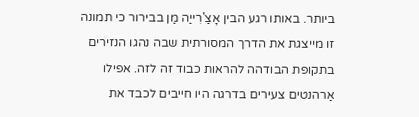ביותר. באותו רגע הבין אָצַ'רִייַה מַן בבירור כי תמונה זו מייצגת את הדרך המסורתית שבה נהגו הנזירים בתקופת הבודהה להראות כבוד זה לזה. אפילו אַרהנטים צעירים בדרגה היו חייבים לכבד את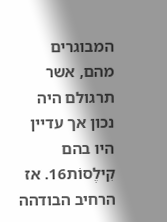המבוגרים מהם, אשר תרגולם היה נכון אך עדיין היו בהם קִילֶסוֹת16. אז הרחיב הבודהה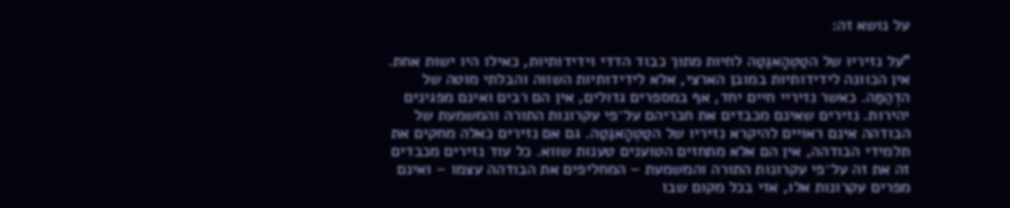על נושא זה:

"על נזיריו של הטַטְהָאגַטַה לחיות מתוך כבוד הדדי וידידותיות, כאילו היו ישות אחת. אין הכוונה לידידותיות במובן הארצי, אלא לידידותיות השווה והבלתי מוטה של הדְהַמַּה. כאשר נזיריי חיים יחד, אף במספרים גדולים, אין הם רבים ואינם מפגינים יהירות. נזירים שאינם מכבדים את חבריהם על־פי עקרונות התורה והמשמעת של הבודהה אינם ראויים להיקרא נזיריו של הטַטְהָאגַטַה. גם אם נזירים כאלה מחקים את תלמידי הבודהה, אין הם אלא מתחזים הטוענים טענות שווא. כל עוד נזירים מכבדים זה את זה על־פי עקרונות התורה והמשמעת – המחליפים את הבודהה עצמו – ואינם מפרים עקרונות אלו, אזי בכל מקום שבו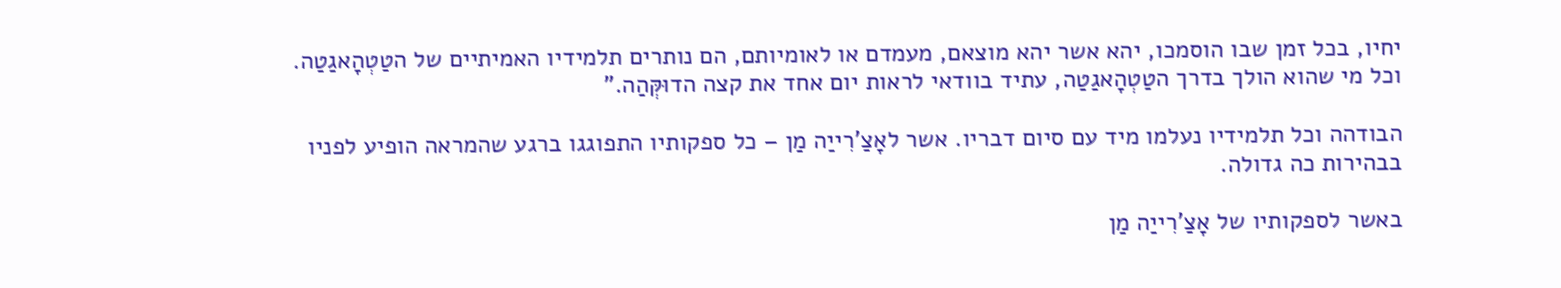יחיו, בכל זמן שבו הוסמכו, יהא אשר יהא מוצאם, מעמדם או לאומיותם, הם נותרים תלמידיו האמיתיים של הטַטְהָאגַטַה. וכל מי שהוא הולך בדרך הטַטְהָאגַטַה, עתיד בוודאי לראות יום אחד את קצה הדוּקְּהַה."

הבודהה וכל תלמידיו נעלמו מיד עם סיום דבריו. אשר לאָצַ'רִייַה מַן – כל ספקותיו התפוגגו ברגע שהמראה הופיע לפניו בבהירות כה גדולה.

באשר לספקותיו של אָצַ'רִייַה מַן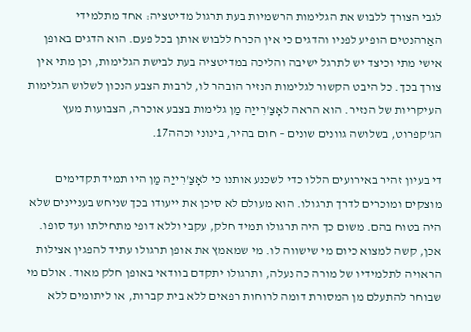לגבי הצורך ללבוש את הגלימות הרשמיות בעת תרגול מדיטציה: אחד מתלמידי האַרהנטים הופיע לפניו והדגים כי אין הכרח ללבוש אותן בכל פעם. הוא הדגים באופן אישי מתי וכיצד יש לתרגל ישיבה והליכה במדיטציה בעת לבישת הגלימות, וכן מתי אין צורך בכך. כל היבט הקשור לגלימות הנזיר הובהר לו, לרבות הצבע הנכון לשלוש הגלימות העיקריות של הנזיר. הוא הראה לאָצַ'רִייַה מַן גלימות בצבע אוכרה, הצבועות מעץ הג'קפרוט, בשלושה גוונים שונים – חום בהיר, בינוני וכהה17.

די בעיון זהיר באירועים הללו כדי לשכנע אותנו כי לאָצַ'רִייַה מַן היו תמיד תקדימים מוצקים ומוכרים לדרך תרגולו. הוא מעולם לא סיכן את ייעודו בכך שניחש בעניינים שלא היה בטוח בהם. משום כך היה תרגולו תמיד חלק, עקבי וללא דופי מתחילתו ועד סופו. אכן, קשה למצוא כיום מי שישווה לו. מי שמאמץ את אופן תרגולו עתיד להפגין אצילות הראויה לתלמידיו של מורה כה נעלה, ותרגולו יתקדם בוודאי באופן חלק מאוד. אולם מי שבוחר להתעלם מן המסורת דומה לרוחות רפאים ללא בית קברות, או ליתומים ללא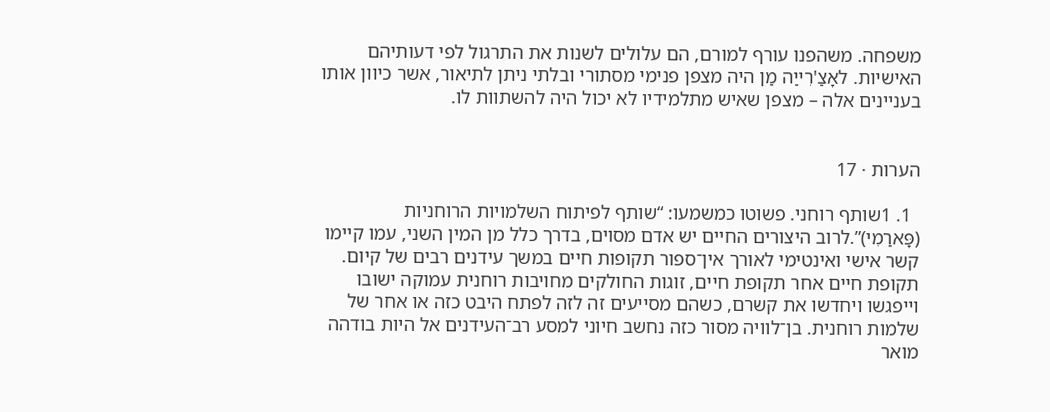משפחה. משהפנו עורף למורם, הם עלולים לשנות את התרגול לפי דעותיהם האישיות. לאָצַ'רִייַה מַן היה מצפן פנימי מסתורי ובלתי ניתן לתיאור, אשר כיוון אותו בעניינים אלה – מצפן שאיש מתלמידיו לא יכול היה להשתוות לו.


הערות · 17

  1. 1שותף רוחני. פשוטו כמשמעו: “שותף לפיתוח השלמויות הרוחניות (פָּארַמִי)”.לרוב היצורים החיים יש אדם מסוים, בדרך כלל מן המין השני, עמו קיימו קשר אישי ואינטימי לאורך אין־ספור תקופות חיים במשך עידנים רבים של קיום. תקופת חיים אחר תקופת חיים, זוגות החולקים מחויבות רוחנית עמוקה ישובו וייפגשו ויחדשו את קשרם, כשהם מסייעים זה לזה לפתח היבט כזה או אחר של שלמות רוחנית. בן־לוויה מסור כזה נחשב חיוני למסע רב־העידנים אל היות בודהה מואר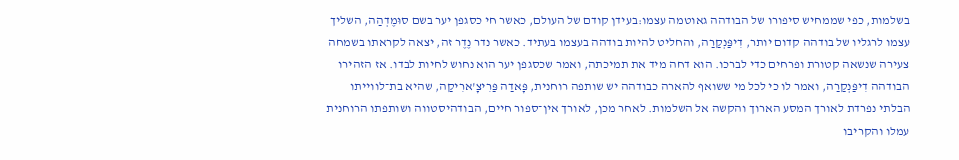בשלמות, כפי שממחיש סיפורו של הבודהה גאוטמה עצמו:בעידן קודם של העולם, כאשר חי כסגפן יער בשם סוּמֶדְהַה, השליך עצמו לרגליו של בודהה קדום יותר, דִיפַּנְקַרַה, והחליט להיות בודהה בעצמו בעתיד. כאשר נדר נֶדֶר זה, יצאה לקראתו בשמחה צעירה שנשאה קטורת ופרחים כדי לברכו. הוא דחה מיד את תמיכתה, ואמר שכסגפן יער הוא נחוש לחיות לבדו. אז הזהירו הבודהה דִיפַּנְקַרַה, ואמר לו כי לכל מי ששואף להארה כבודהה יש שותפה רוחנית, פָּאדַה פַּרִיצָ'ארִיקַה, שהיא בת־לווייתו הבלתי נפרדת לאורך המסע הארוך והקשה אל השלמות. לאחר מכן, לאורך אין־ספור חיים, הבודהיסטווה ושותפתו הרוחנית עמלו והקריבו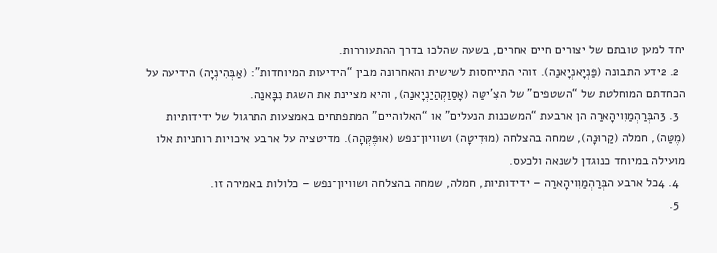יחד למען טובתם של יצורים חיים אחרים, בשעה שהלכו בדרך ההתעוררות.
  2. 2ידע התבונה (פַּנְיָאנְיָאנַה). זוהי התייחסות לשישית והאחרונה מבין “הידיעות המיוחדות": (אַבְּהִינְיָה) הידיעה על הכחדתם המוחלטת של “השטפים” של הצִ'יטַּה (אָסַוַקְהַיַנְיָאנַה), והיא מציינת את השגת נִבָּאנַה.
  3. 3הבְּרַהְמַוִויהָארַה הן ארבעת “המשכנות הנעלים” או “האלוהיים” המתפתחים באמצעות התרגול של ידידותיות (מֶטַּה), חמלה (קַרוּנָה), שמחה בהצלחה (מוּדִיטָה) ושוויון־נפש (אוּפֶּקְּהָה). מדיטציה על ארבע איכויות רוחניות אלו מועילה במיוחד כנוגדן לשנאה ולכעס.
  4. 4כל ארבע הבְּרַהְמַוִויהָארַה – ידידותיות, חמלה, שמחה בהצלחה ושוויון־נפש – כלולות באמירה זו.
  5.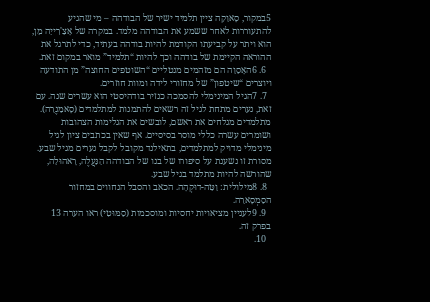5במקור, סָאוַקַה ציין תלמיד ישיר של הבודהה – מי שהגיע להתעוררות לאחר ששמע את הבודהה מלמד. במקרה של אָצַ'רִייַה מַן, הוא ויתר על קביעתו הקודמת להיות בודהה בעתיד, כדי לתרגל את ההוראה הקיימת של בודהה וכך להיות “תלמיד” מואר במקום זאת.
  6. 6האָסַוַה הם מזהמים מנטליים “השוטפים החוצה” מן התודעה ויוצרים “שיטפון” של מחזורי לידה ומוות חוזרים.
  7. 7הגיל המינימלי להסמכה כנזיר בודהיסטי הוא עשרים שנה. עם זאת, נערים מתחת לגיל זה רשאים להתמנות למתלמדים (סָאמַנֶרַה). מתלמדים מגלחים את ראשם, לובשים את הגלימות הצהובות ושומרים עשרה כללי מוסר בסיסיים. אף שאין בכתבים ציון לגיל מינימלי מדויק למתלמדים, בתאילנד מקובל לקבל נערים מגיל שבע. מסורת זו נשענת על סיפורו של בנו של הבודהה הַנַּעֲלֶה, רָאהוּלַה, שהורשה להיות מתלמד בגיל שבע.
  8. 8מילולית: וַטַּה-דוּקְהָה. הכאב והסבל הנחווים במחזור הסַמְסָארַה.
  9. 9לעניין מציאויות יחסיות ומוסכמות (סַמּוּטִי) ראו הערה 13 בפרק זה.
  10.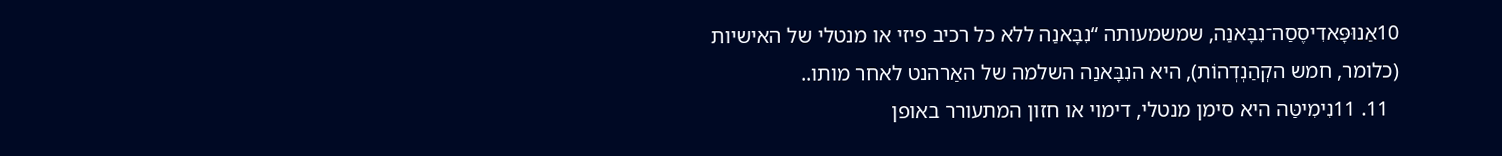10אַנוּפָּאדִיסֶסַה־נִבָּאנַה, שמשמעותה “נִבָּאנַה ללא כל רכיב פיזי או מנטלי של האישיות (כלומר, חמש הקְהַנְדְהוֹת), היא הנִבָּאנַה השלמה של האַרהנט לאחר מותו..
  11. 11נִימִיטַּה היא סימן מנטלי, דימוי או חזון המתעורר באופן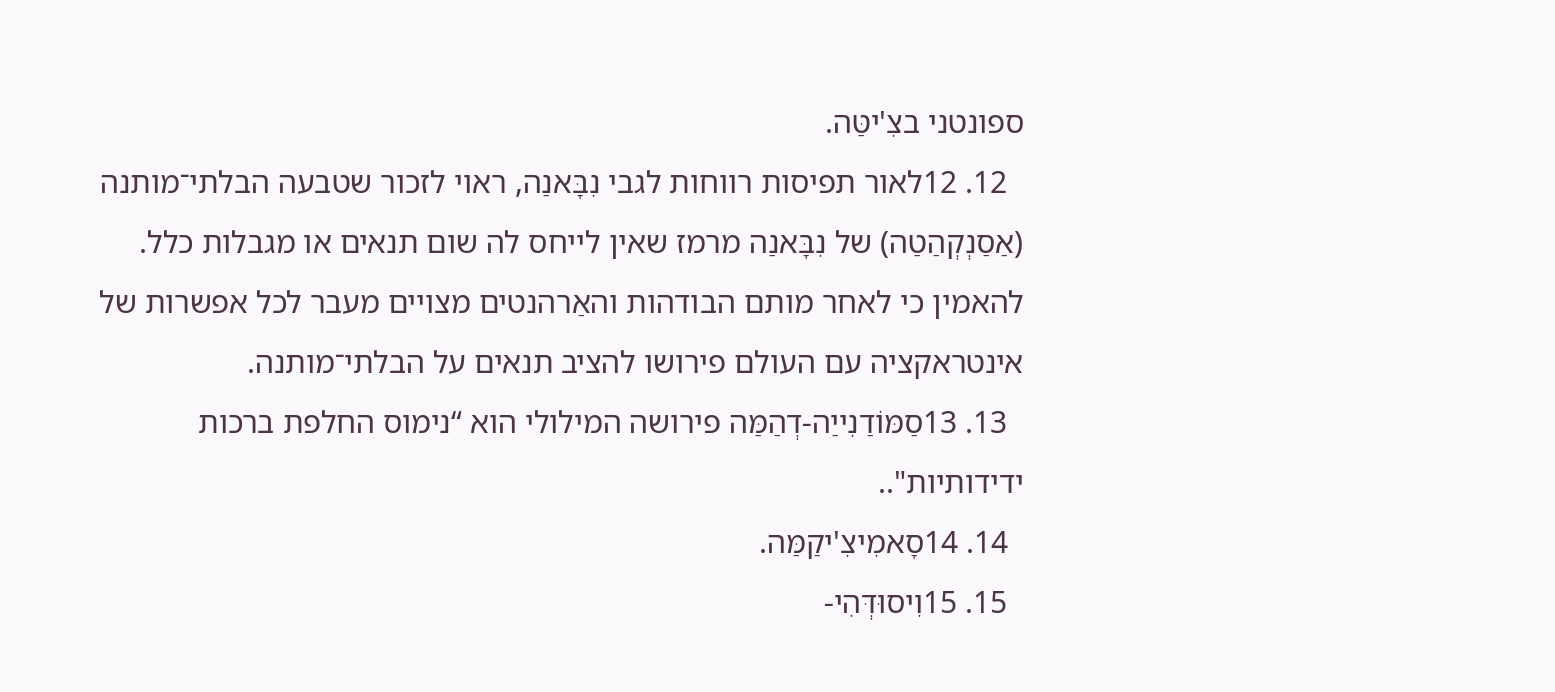ספונטני בצִ'יטַּה.
  12. 12לאור תפיסות רווחות לגבי נִבָּאנַה, ראוי לזכור שטבעה הבלתי־מותנה (אַסַנְקְהַטַה) של נִבָּאנַה מרמז שאין לייחס לה שום תנאים או מגבלות כלל. להאמין כי לאחר מותם הבודהות והאַרהנטים מצויים מעבר לכל אפשרות של אינטראקציה עם העולם פירושו להציב תנאים על הבלתי־מותנה.
  13. 13סַמּוֹדַנִייַה-דְהַמַּה פירושה המילולי הוא “נימוס החלפת ברכות ידידותיות"..
  14. 14סָאמִיצִ'יקַמַּה.
  15. 15וִיסוּדְּהִי-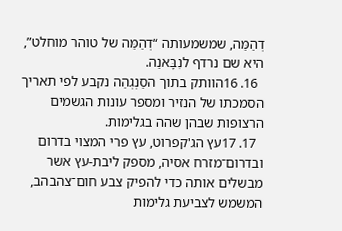דְהַמַּה, שמשמעותה “דְהַמַּה של טוהר מוחלט”, היא שם נרדף לנִבָּאנַה.
  16. 16הוותק בתוך הסַנְגְהַה נקבע לפי תאריך הסמכתו של הנזיר ומספר עונות הגשמים הרצופות שבהן שהה בגלימות.
  17. 17עץ הג'קפרוט, עץ פרי המצוי בדרום ובדרום־מזרח אסיה, מספק ליבת-עץ אשר מבשלים אותה כדי להפיק צבע חום־צהבהב, המשמש לצביעת גלימות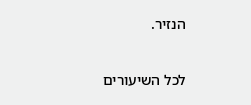הנזיר.

לכל השיעורים